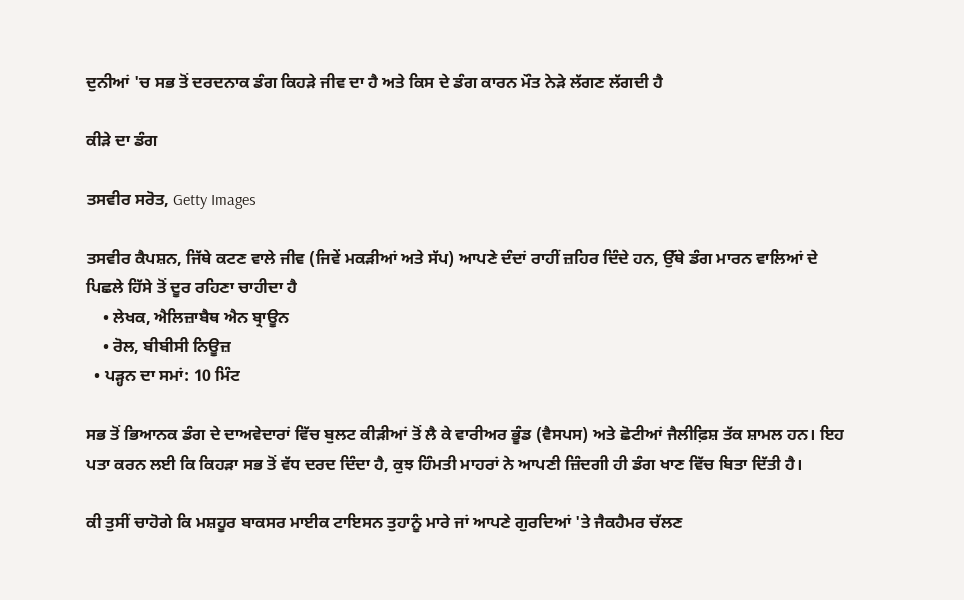ਦੁਨੀਆਂ 'ਚ ਸਭ ਤੋਂ ਦਰਦਨਾਕ ਡੰਗ ਕਿਹੜੇ ਜੀਵ ਦਾ ਹੈ ਅਤੇ ਕਿਸ ਦੇ ਡੰਗ ਕਾਰਨ ਮੌਤ ਨੇੜੇ ਲੱਗਣ ਲੱਗਦੀ ਹੈ

ਕੀੜੇ ਦਾ ਡੰਗ

ਤਸਵੀਰ ਸਰੋਤ, Getty Images

ਤਸਵੀਰ ਕੈਪਸ਼ਨ, ਜਿੱਥੇ ਕਟਣ ਵਾਲੇ ਜੀਵ (ਜਿਵੇਂ ਮਕੜੀਆਂ ਅਤੇ ਸੱਪ) ਆਪਣੇ ਦੰਦਾਂ ਰਾਹੀਂ ਜ਼ਹਿਰ ਦਿੰਦੇ ਹਨ, ਉੱਥੇ ਡੰਗ ਮਾਰਨ ਵਾਲਿਆਂ ਦੇ ਪਿਛਲੇ ਹਿੱਸੇ ਤੋਂ ਦੂਰ ਰਹਿਣਾ ਚਾਹੀਦਾ ਹੈ
    • ਲੇਖਕ, ਐਲਿਜ਼ਾਬੈਥ ਐਨ ਬ੍ਰਾਊਨ
    • ਰੋਲ, ਬੀਬੀਸੀ ਨਿਊਜ਼
  • ਪੜ੍ਹਨ ਦਾ ਸਮਾਂ: 10 ਮਿੰਟ

ਸਭ ਤੋਂ ਭਿਆਨਕ ਡੰਗ ਦੇ ਦਾਅਵੇਦਾਰਾਂ ਵਿੱਚ ਬੁਲਟ ਕੀੜੀਆਂ ਤੋਂ ਲੈ ਕੇ ਵਾਰੀਅਰ ਭੂੰਡ (ਵੈਸਪਸ) ਅਤੇ ਛੋਟੀਆਂ ਜੈਲੀਫ਼ਿਸ਼ ਤੱਕ ਸ਼ਾਮਲ ਹਨ। ਇਹ ਪਤਾ ਕਰਨ ਲਈ ਕਿ ਕਿਹੜਾ ਸਭ ਤੋਂ ਵੱਧ ਦਰਦ ਦਿੰਦਾ ਹੈ, ਕੁਝ ਹਿੰਮਤੀ ਮਾਹਰਾਂ ਨੇ ਆਪਣੀ ਜ਼ਿੰਦਗੀ ਹੀ ਡੰਗ ਖਾਣ ਵਿੱਚ ਬਿਤਾ ਦਿੱਤੀ ਹੈ।

ਕੀ ਤੁਸੀਂ ਚਾਹੋਗੇ ਕਿ ਮਸ਼ਹੂਰ ਬਾਕਸਰ ਮਾਈਕ ਟਾਇਸਨ ਤੁਹਾਨੂੰ ਮਾਰੇ ਜਾਂ ਆਪਣੇ ਗੁਰਦਿਆਂ 'ਤੇ ਜੈਕਹੈਮਰ ਚੱਲਣ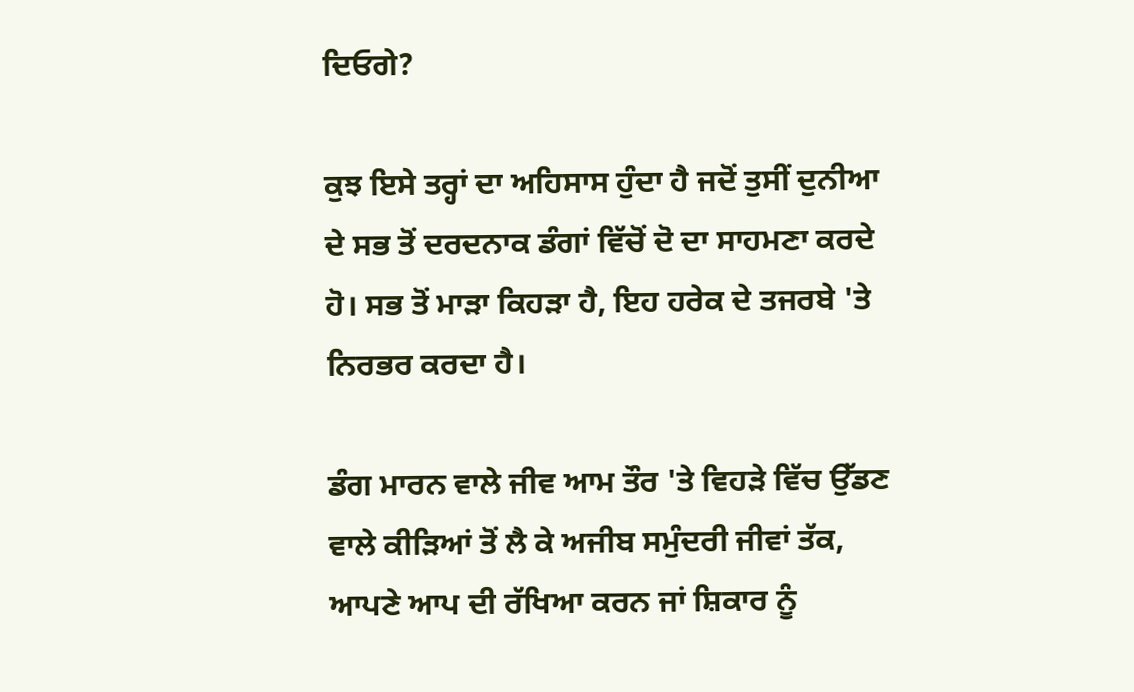ਦਿਓਗੇ?

ਕੁਝ ਇਸੇ ਤਰ੍ਹਾਂ ਦਾ ਅਹਿਸਾਸ ਹੁੰਦਾ ਹੈ ਜਦੋਂ ਤੁਸੀਂ ਦੁਨੀਆ ਦੇ ਸਭ ਤੋਂ ਦਰਦਨਾਕ ਡੰਗਾਂ ਵਿੱਚੋਂ ਦੋ ਦਾ ਸਾਹਮਣਾ ਕਰਦੇ ਹੋ। ਸਭ ਤੋਂ ਮਾੜਾ ਕਿਹੜਾ ਹੈ, ਇਹ ਹਰੇਕ ਦੇ ਤਜਰਬੇ 'ਤੇ ਨਿਰਭਰ ਕਰਦਾ ਹੈ।

ਡੰਗ ਮਾਰਨ ਵਾਲੇ ਜੀਵ ਆਮ ਤੌਰ 'ਤੇ ਵਿਹੜੇ ਵਿੱਚ ਉੱਡਣ ਵਾਲੇ ਕੀੜਿਆਂ ਤੋਂ ਲੈ ਕੇ ਅਜੀਬ ਸਮੁੰਦਰੀ ਜੀਵਾਂ ਤੱਕ, ਆਪਣੇ ਆਪ ਦੀ ਰੱਖਿਆ ਕਰਨ ਜਾਂ ਸ਼ਿਕਾਰ ਨੂੰ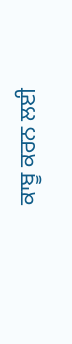ਕਾਬੂ ਕਰਨ ਲਈ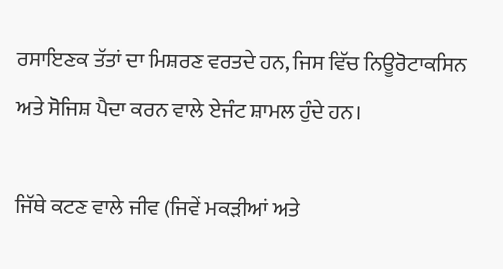ਰਸਾਇਣਕ ਤੱਤਾਂ ਦਾ ਮਿਸ਼ਰਣ ਵਰਤਦੇ ਹਨ, ਜਿਸ ਵਿੱਚ ਨਿਊਰੋਟਾਕਸਿਨ ਅਤੇ ਸੋਜਿਸ਼ ਪੈਦਾ ਕਰਨ ਵਾਲੇ ਏਜੰਟ ਸ਼ਾਮਲ ਹੁੰਦੇ ਹਨ।

ਜਿੱਥੇ ਕਟਣ ਵਾਲੇ ਜੀਵ (ਜਿਵੇਂ ਮਕੜੀਆਂ ਅਤੇ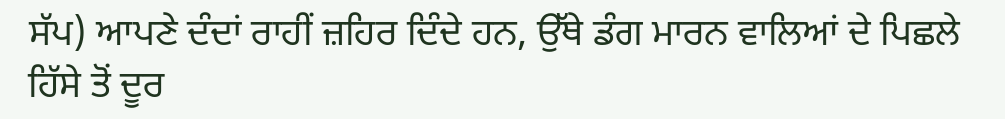ਸੱਪ) ਆਪਣੇ ਦੰਦਾਂ ਰਾਹੀਂ ਜ਼ਹਿਰ ਦਿੰਦੇ ਹਨ, ਉੱਥੇ ਡੰਗ ਮਾਰਨ ਵਾਲਿਆਂ ਦੇ ਪਿਛਲੇ ਹਿੱਸੇ ਤੋਂ ਦੂਰ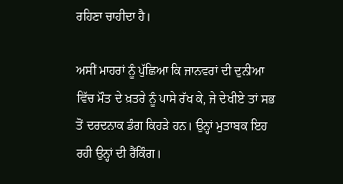ਰਹਿਣਾ ਚਾਹੀਦਾ ਹੈ।

ਅਸੀਂ ਮਾਹਰਾਂ ਨੂੰ ਪੁੱਛਿਆ ਕਿ ਜਾਨਵਰਾਂ ਦੀ ਦੁਨੀਆ ਵਿੱਚ ਮੌਤ ਦੇ ਖ਼ਤਰੇ ਨੂੰ ਪਾਸੇ ਰੱਖ ਕੇ, ਜੇ ਦੇਖੀਏ ਤਾਂ ਸਭ ਤੋਂ ਦਰਦਨਾਕ ਡੰਗ ਕਿਹੜੇ ਹਨ। ਉਨ੍ਹਾਂ ਮੁਤਾਬਕ ਇਹ ਰਹੀ ਉਨ੍ਹਾਂ ਦੀ ਰੈਂਕਿੰਗ।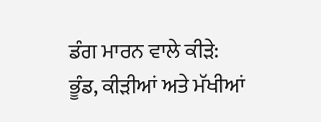ਡੰਗ ਮਾਰਨ ਵਾਲੇ ਕੀੜੇ: ਭੂੰਡ, ਕੀੜੀਆਂ ਅਤੇ ਮੱਖੀਆਂ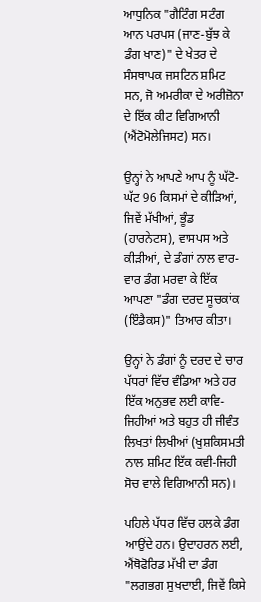ਆਧੁਨਿਕ "ਗੈਟਿੰਗ ਸਟੰਗ ਆਨ ਪਰਪਸ (ਜਾਣ-ਬੁੱਝ ਕੇ ਡੰਗ ਖਾਣ)" ਦੇ ਖੇਤਰ ਦੇ ਸੰਸਥਾਪਕ ਜਸਟਿਨ ਸ਼ਮਿਟ ਸਨ, ਜੋ ਅਮਰੀਕਾ ਦੇ ਅਰੀਜ਼ੋਨਾ ਦੇ ਇੱਕ ਕੀਟ ਵਿਗਿਆਨੀ (ਐਂਟੋਮੋਲੇਜਿਸਟ) ਸਨ।

ਉਨ੍ਹਾਂ ਨੇ ਆਪਣੇ ਆਪ ਨੂੰ ਘੱਟੋ-ਘੱਟ 96 ਕਿਸਮਾਂ ਦੇ ਕੀੜਿਆਂ, ਜਿਵੇਂ ਮੱਖੀਆਂ, ਭੂੰਡ (ਹਾਰਨੇਟਸ), ਵਾਸਪਸ ਅਤੇ ਕੀੜੀਆਂ, ਦੇ ਡੰਗਾਂ ਨਾਲ ਵਾਰ-ਵਾਰ ਡੰਗ ਮਰਵਾ ਕੇ ਇੱਕ ਆਪਣਾ "ਡੰਗ ਦਰਦ ਸੂਚਕਾਂਕ (ਇੰਡੈਕਸ)" ਤਿਆਰ ਕੀਤਾ।

ਉਨ੍ਹਾਂ ਨੇ ਡੰਗਾਂ ਨੂੰ ਦਰਦ ਦੇ ਚਾਰ ਪੱਧਰਾਂ ਵਿੱਚ ਵੰਡਿਆ ਅਤੇ ਹਰ ਇੱਕ ਅਨੁਭਵ ਲਈ ਕਾਵਿ-ਜਿਹੀਆਂ ਅਤੇ ਬਹੁਤ ਹੀ ਜੀਵੰਤ ਲਿਖਤਾਂ ਲਿਖੀਆਂ (ਖੁਸ਼ਕਿਸਮਤੀ ਨਾਲ ਸ਼ਮਿਟ ਇੱਕ ਕਵੀ-ਜਿਹੀ ਸੋਚ ਵਾਲੇ ਵਿਗਿਆਨੀ ਸਨ)।

ਪਹਿਲੇ ਪੱਧਰ ਵਿੱਚ ਹਲਕੇ ਡੰਗ ਆਉਂਦੇ ਹਨ। ਉਦਾਹਰਨ ਲਈ, ਐਂਥੋਫੋਰਿਡ ਮੱਖੀ ਦਾ ਡੰਗ "ਲਗਭਗ ਸੁਖਦਾਈ, ਜਿਵੇਂ ਕਿਸੇ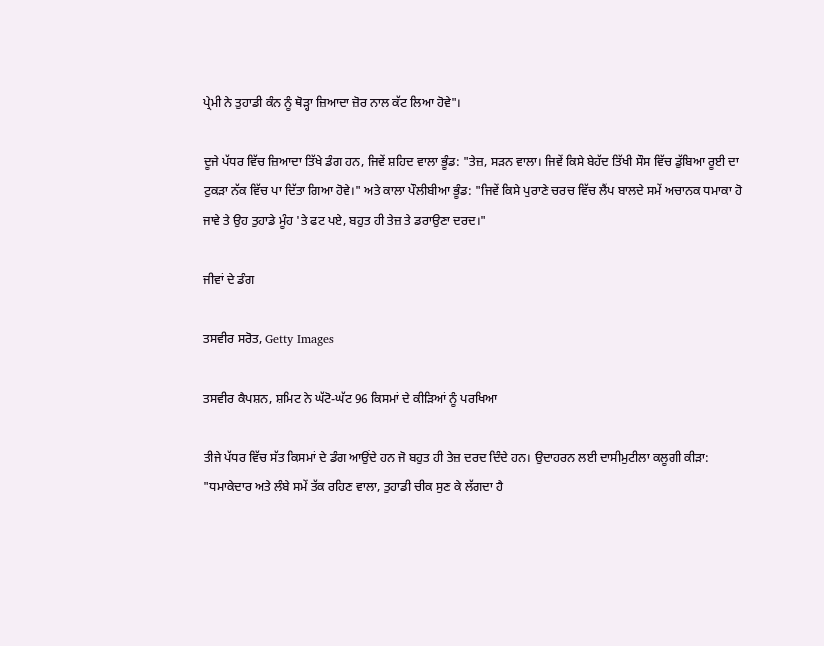ਪ੍ਰੇਮੀ ਨੇ ਤੁਹਾਡੀ ਕੰਨ ਨੂੰ ਥੋੜ੍ਹਾ ਜ਼ਿਆਦਾ ਜ਼ੋਰ ਨਾਲ ਕੱਟ ਲਿਆ ਹੋਵੇ"।

ਦੂਜੇ ਪੱਧਰ ਵਿੱਚ ਜ਼ਿਆਦਾ ਤਿੱਖੇ ਡੰਗ ਹਨ, ਜਿਵੇਂ ਸ਼ਹਿਦ ਵਾਲਾ ਭੂੰਡ: "ਤੇਜ਼, ਸੜਨ ਵਾਲਾ। ਜਿਵੇਂ ਕਿਸੇ ਬੇਹੱਦ ਤਿੱਖੀ ਸੌਸ ਵਿੱਚ ਡੁੱਬਿਆ ਰੂਈ ਦਾ ਟੁਕੜਾ ਨੱਕ ਵਿੱਚ ਪਾ ਦਿੱਤਾ ਗਿਆ ਹੋਵੇ।" ਅਤੇ ਕਾਲਾ ਪੌਲੀਬੀਆ ਭੂੰਡ: "ਜਿਵੇਂ ਕਿਸੇ ਪੁਰਾਣੇ ਚਰਚ ਵਿੱਚ ਲੈਂਪ ਬਾਲਦੇ ਸਮੇਂ ਅਚਾਨਕ ਧਮਾਕਾ ਹੋ ਜਾਵੇ ਤੇ ਉਹ ਤੁਹਾਡੇ ਮੂੰਹ 'ਤੇ ਫਟ ਪਏ, ਬਹੁਤ ਹੀ ਤੇਜ਼ ਤੇ ਡਰਾਉਣਾ ਦਰਦ।"

ਜੀਵਾਂ ਦੇ ਡੰਗ

ਤਸਵੀਰ ਸਰੋਤ, Getty Images

ਤਸਵੀਰ ਕੈਪਸ਼ਨ, ਸ਼ਮਿਟ ਨੇ ਘੱਟੋ-ਘੱਟ 96 ਕਿਸਮਾਂ ਦੇ ਕੀੜਿਆਂ ਨੂੰ ਪਰਖਿਆ

ਤੀਜੇ ਪੱਧਰ ਵਿੱਚ ਸੱਤ ਕਿਸਮਾਂ ਦੇ ਡੰਗ ਆਉਂਦੇ ਹਨ ਜੋ ਬਹੁਤ ਹੀ ਤੇਜ਼ ਦਰਦ ਦਿੰਦੇ ਹਨ। ਉਦਾਹਰਨ ਲਈ ਦਾਸੀਮੁਟੀਲਾ ਕਲੂਗੀ ਕੀੜਾ: "ਧਮਾਕੇਦਾਰ ਅਤੇ ਲੰਬੇ ਸਮੇਂ ਤੱਕ ਰਹਿਣ ਵਾਲਾ, ਤੁਹਾਡੀ ਚੀਕ ਸੁਣ ਕੇ ਲੱਗਦਾ ਹੈ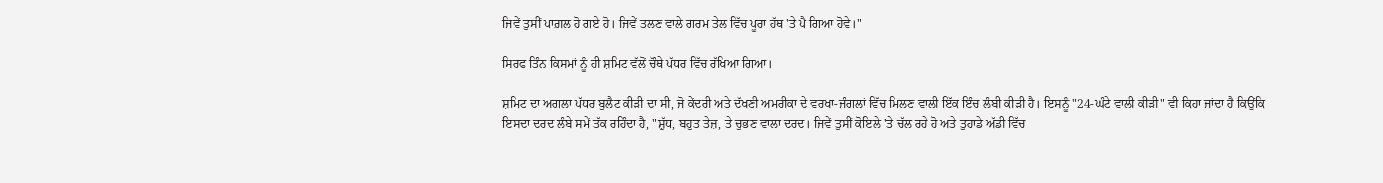ਜਿਵੇਂ ਤੁਸੀਂ ਪਾਗ਼ਲ ਹੋ ਗਏ ਹੋ। ਜਿਵੇਂ ਤਲਣ ਵਾਲੇ ਗਰਮ ਤੇਲ ਵਿੱਚ ਪੂਰਾ ਹੱਥ 'ਤੇ ਪੈ ਗਿਆ ਹੋਵੇ।"

ਸਿਰਫ ਤਿੰਨ ਕਿਸਮਾਂ ਨੂੰ ਹੀ ਸ਼ਮਿਟ ਵੱਲੋਂ ਚੌਥੇ ਪੱਧਰ ਵਿੱਚ ਰੱਖਿਆ ਗਿਆ।

ਸ਼ਮਿਟ ਦਾ ਅਗਲਾ ਪੱਧਰ ਬੁਲੈਟ ਕੀੜੀ ਦਾ ਸੀ, ਜੋ ਕੇਂਦਰੀ ਅਤੇ ਦੱਖਣੀ ਅਮਰੀਕਾ ਦੇ ਵਰਖਾ-ਜੰਗਲਾਂ ਵਿੱਚ ਮਿਲਣ ਵਾਲੀ ਇੱਕ ਇੰਚ ਲੰਬੀ ਕੀੜੀ ਹੈ। ਇਸਨੂੰ "24-ਘੰਟੇ ਵਾਲੀ ਕੀੜੀ" ਵੀ ਕਿਹਾ ਜਾਂਦਾ ਹੈ ਕਿਉਂਕਿ ਇਸਦਾ ਦਰਦ ਲੰਬੇ ਸਮੇਂ ਤੱਕ ਰਹਿੰਦਾ ਹੈ, "ਸ਼ੁੱਧ, ਬਹੁਤ ਤੇਜ਼, ਤੇ ਚੁਭਣ ਵਾਲਾ ਦਰਦ। ਜਿਵੇਂ ਤੁਸੀਂ ਕੋਇਲੇ 'ਤੇ ਚੱਲ ਰਹੇ ਹੋ ਅਤੇ ਤੁਹਾਡੇ ਅੱਡੀ ਵਿੱਚ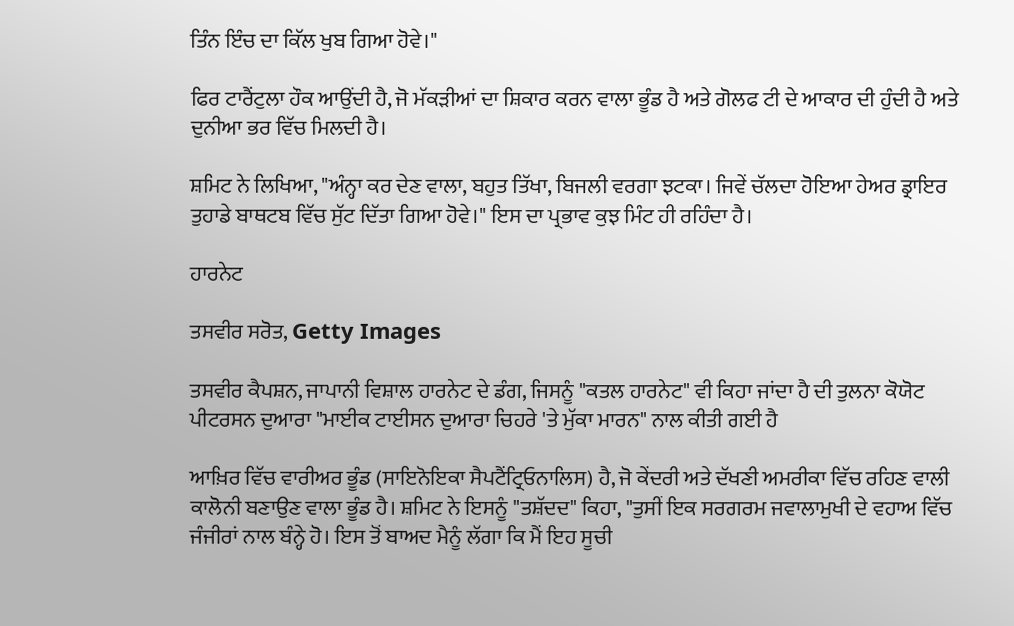ਤਿੰਨ ਇੰਚ ਦਾ ਕਿੱਲ ਖੁਬ ਗਿਆ ਹੋਵੇ।"

ਫਿਰ ਟਾਰੈਂਟੁਲਾ ਹੌਕ ਆਉਂਦੀ ਹੈ, ਜੋ ਮੱਕੜੀਆਂ ਦਾ ਸ਼ਿਕਾਰ ਕਰਨ ਵਾਲਾ ਭੂੰਡ ਹੈ ਅਤੇ ਗੋਲਫ ਟੀ ਦੇ ਆਕਾਰ ਦੀ ਹੁੰਦੀ ਹੈ ਅਤੇ ਦੁਨੀਆ ਭਰ ਵਿੱਚ ਮਿਲਦੀ ਹੈ।

ਸ਼ਮਿਟ ਨੇ ਲਿਖਿਆ, "ਅੰਨ੍ਹਾ ਕਰ ਦੇਣ ਵਾਲਾ, ਬਹੁਤ ਤਿੱਖਾ, ਬਿਜਲੀ ਵਰਗਾ ਝਟਕਾ। ਜਿਵੇਂ ਚੱਲਦਾ ਹੋਇਆ ਹੇਅਰ ਡ੍ਰਾਇਰ ਤੁਹਾਡੇ ਬਾਥਟਬ ਵਿੱਚ ਸੁੱਟ ਦਿੱਤਾ ਗਿਆ ਹੋਵੇ।" ਇਸ ਦਾ ਪ੍ਰਭਾਵ ਕੁਝ ਮਿੰਟ ਹੀ ਰਹਿੰਦਾ ਹੈ।

ਹਾਰਨੇਟ

ਤਸਵੀਰ ਸਰੋਤ, Getty Images

ਤਸਵੀਰ ਕੈਪਸ਼ਨ, ਜਾਪਾਨੀ ਵਿਸ਼ਾਲ ਹਾਰਨੇਟ ਦੇ ਡੰਗ, ਜਿਸਨੂੰ "ਕਤਲ ਹਾਰਨੇਟ" ਵੀ ਕਿਹਾ ਜਾਂਦਾ ਹੈ ਦੀ ਤੁਲਨਾ ਕੋਯੋਟ ਪੀਟਰਸਨ ਦੁਆਰਾ "ਮਾਈਕ ਟਾਈਸਨ ਦੁਆਰਾ ਚਿਹਰੇ 'ਤੇ ਮੁੱਕਾ ਮਾਰਨ" ਨਾਲ ਕੀਤੀ ਗਈ ਹੈ

ਆਖ਼ਿਰ ਵਿੱਚ ਵਾਰੀਅਰ ਭੂੰਡ (ਸਾਇਨੋਇਕਾ ਸੈਪਟੈਂਟ੍ਰਿਓਨਾਲਿਸ) ਹੈ, ਜੋ ਕੇਂਦਰੀ ਅਤੇ ਦੱਖਣੀ ਅਮਰੀਕਾ ਵਿੱਚ ਰਹਿਣ ਵਾਲੀ ਕਾਲੋਨੀ ਬਣਾਉਣ ਵਾਲਾ ਭੂੰਡ ਹੈ। ਸ਼ਮਿਟ ਨੇ ਇਸਨੂੰ "ਤਸ਼ੱਦਦ" ਕਿਹਾ, "ਤੁਸੀਂ ਇਕ ਸਰਗਰਮ ਜਵਾਲਾਮੁਖੀ ਦੇ ਵਹਾਅ ਵਿੱਚ ਜੰਜੀਰਾਂ ਨਾਲ ਬੰਨ੍ਹੇ ਹੋ। ਇਸ ਤੋਂ ਬਾਅਦ ਮੈਨੂੰ ਲੱਗਾ ਕਿ ਮੈਂ ਇਹ ਸੂਚੀ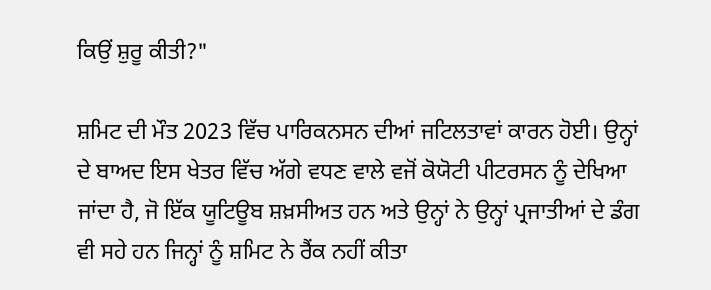ਕਿਉਂ ਸ਼ੁਰੂ ਕੀਤੀ?"

ਸ਼ਮਿਟ ਦੀ ਮੌਤ 2023 ਵਿੱਚ ਪਾਰਿਕਨਸਨ ਦੀਆਂ ਜਟਿਲਤਾਵਾਂ ਕਾਰਨ ਹੋਈ। ਉਨ੍ਹਾਂ ਦੇ ਬਾਅਦ ਇਸ ਖੇਤਰ ਵਿੱਚ ਅੱਗੇ ਵਧਣ ਵਾਲੇ ਵਜੋਂ ਕੋਯੋਟੀ ਪੀਟਰਸਨ ਨੂੰ ਦੇਖਿਆ ਜਾਂਦਾ ਹੈ, ਜੋ ਇੱਕ ਯੂਟਿਊਬ ਸ਼ਖ਼ਸੀਅਤ ਹਨ ਅਤੇ ਉਨ੍ਹਾਂ ਨੇ ਉਨ੍ਹਾਂ ਪ੍ਰਜਾਤੀਆਂ ਦੇ ਡੰਗ ਵੀ ਸਹੇ ਹਨ ਜਿਨ੍ਹਾਂ ਨੂੰ ਸ਼ਮਿਟ ਨੇ ਰੈਂਕ ਨਹੀਂ ਕੀਤਾ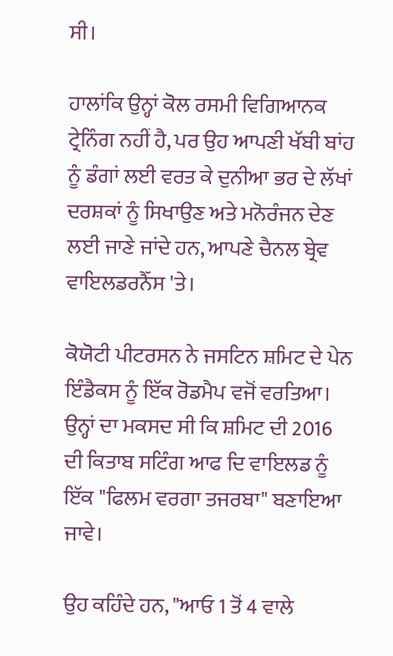ਸੀ।

ਹਾਲਾਂਕਿ ਉਨ੍ਹਾਂ ਕੋਲ ਰਸਮੀ ਵਿਗਿਆਨਕ ਟ੍ਰੇਨਿੰਗ ਨਹੀਂ ਹੈ, ਪਰ ਉਹ ਆਪਣੀ ਖੱਬੀ ਬਾਂਹ ਨੂੰ ਡੰਗਾਂ ਲਈ ਵਰਤ ਕੇ ਦੁਨੀਆ ਭਰ ਦੇ ਲੱਖਾਂ ਦਰਸ਼ਕਾਂ ਨੂੰ ਸਿਖਾਉਣ ਅਤੇ ਮਨੋਰੰਜਨ ਦੇਣ ਲਈ ਜਾਣੇ ਜਾਂਦੇ ਹਨ, ਆਪਣੇ ਚੈਨਲ ਬ੍ਰੇਵ ਵਾਇਲਡਰਨੈੱਸ 'ਤੇ।

ਕੋਯੋਟੀ ਪੀਟਰਸਨ ਨੇ ਜਸਟਿਨ ਸ਼ਮਿਟ ਦੇ ਪੇਨ ਇੰਡੈਕਸ ਨੂੰ ਇੱਕ ਰੋਡਮੈਪ ਵਜੋਂ ਵਰਤਿਆ। ਉਨ੍ਹਾਂ ਦਾ ਮਕਸਦ ਸੀ ਕਿ ਸ਼ਮਿਟ ਦੀ 2016 ਦੀ ਕਿਤਾਬ ਸਟਿੰਗ ਆਫ ਦਿ ਵਾਇਲਡ ਨੂੰ ਇੱਕ "ਫਿਲਮ ਵਰਗਾ ਤਜਰਬਾ" ਬਣਾਇਆ ਜਾਵੇ।

ਉਹ ਕਹਿੰਦੇ ਹਨ, "ਆਓ 1 ਤੋਂ 4 ਵਾਲੇ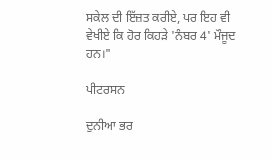ਸਕੇਲ ਦੀ ਇੱਜ਼ਤ ਕਰੀਏ, ਪਰ ਇਹ ਵੀ ਵੇਖੀਏ ਕਿ ਹੋਰ ਕਿਹੜੇ 'ਨੰਬਰ 4' ਮੌਜੂਦ ਹਨ।"

ਪੀਟਰਸਨ

ਦੁਨੀਆ ਭਰ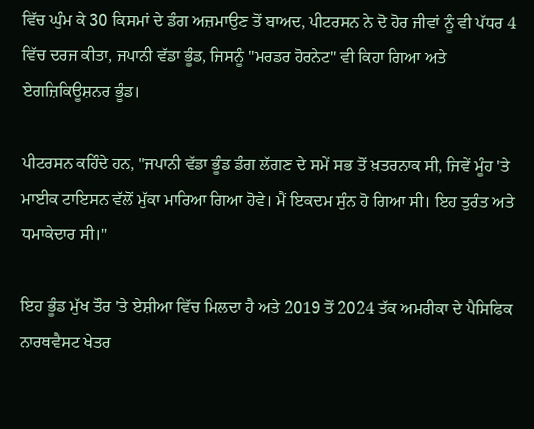ਵਿੱਚ ਘੁੰਮ ਕੇ 30 ਕਿਸਮਾਂ ਦੇ ਡੰਗ ਅਜ਼ਮਾਉਣ ਤੋਂ ਬਾਅਦ, ਪੀਟਰਸਨ ਨੇ ਦੋ ਹੋਰ ਜੀਵਾਂ ਨੂੰ ਵੀ ਪੱਧਰ 4 ਵਿੱਚ ਦਰਜ ਕੀਤਾ, ਜਪਾਨੀ ਵੱਡਾ ਭੂੰਡ, ਜਿਸਨੂੰ "ਮਰਡਰ ਹੋਰਨੇਟ" ਵੀ ਕਿਹਾ ਗਿਆ ਅਤੇ ਏਗਜ਼ਿਕਿਊਸ਼ਨਰ ਭੂੰਡ।

ਪੀਟਰਸਨ ਕਹਿੰਦੇ ਹਨ, "ਜਪਾਨੀ ਵੱਡਾ ਭੂੰਡ ਡੰਗ ਲੱਗਣ ਦੇ ਸਮੇਂ ਸਭ ਤੋਂ ਖ਼ਤਰਨਾਕ ਸੀ, ਜਿਵੇਂ ਮੂੰਹ 'ਤੇ ਮਾਈਕ ਟਾਇਸਨ ਵੱਲੋਂ ਮੁੱਕਾ ਮਾਰਿਆ ਗਿਆ ਹੋਵੇ। ਮੈਂ ਇਕਦਮ ਸੁੰਨ ਹੋ ਗਿਆ ਸੀ। ਇਹ ਤੁਰੰਤ ਅਤੇ ਧਮਾਕੇਦਾਰ ਸੀ।"

ਇਹ ਭੂੰਡ ਮੁੱਖ ਤੌਰ 'ਤੇ ਏਸ਼ੀਆ ਵਿੱਚ ਮਿਲਦਾ ਹੈ ਅਤੇ 2019 ਤੋਂ 2024 ਤੱਕ ਅਮਰੀਕਾ ਦੇ ਪੈਸਿਫਿਕ ਨਾਰਥਵੈਸਟ ਖੇਤਰ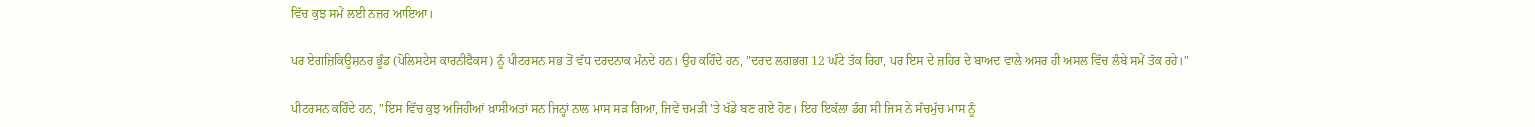ਵਿੱਚ ਕੁਝ ਸਮੇਂ ਲਈ ਨਜ਼ਰ ਆਇਆ।

ਪਰ ਏਗਜ਼ਿਕਿਊਸ਼ਨਰ ਭੂੰਡ (ਪੋਲਿਸਟੇਸ ਕਾਰਨੀਫੈਕਸ) ਨੂੰ ਪੀਟਰਸਨ ਸਭ ਤੋਂ ਵੱਧ ਦਰਦਨਾਕ ਮੰਨਦੇ ਹਨ। ਉਹ ਕਹਿੰਦੇ ਹਨ, "ਦਰਦ ਲਗਭਗ 12 ਘੰਟੇ ਤੱਕ ਰਿਹਾ, ਪਰ ਇਸ ਦੇ ਜ਼ਹਿਰ ਦੇ ਬਾਅਦ ਵਾਲੇ ਅਸਰ ਹੀ ਅਸਲ ਵਿੱਚ ਲੰਬੇ ਸਮੇਂ ਤੱਕ ਰਹੇ।"

ਪੀਟਰਸਨ ਕਹਿੰਦੇ ਹਨ, "ਇਸ ਵਿੱਚ ਕੁਝ ਅਜਿਹੀਆਂ ਖ਼ਾਸੀਅਤਾਂ ਸਨ ਜਿਨ੍ਹਾਂ ਨਾਲ ਮਾਸ ਸੜ ਗਿਆ, ਜਿਵੇਂ ਚਮੜੀ 'ਤੇ ਖੱਡੇ ਬਣ ਗਏ ਹੋਣ। ਇਹ ਇਕੱਲਾ ਡੰਗ ਸੀ ਜਿਸ ਨੇ ਸੱਚਮੁੱਚ ਮਾਸ ਨੂੰ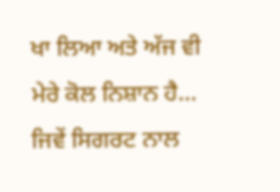ਖਾ ਲਿਆ ਅਤੇ ਅੱਜ ਵੀ ਮੇਰੇ ਕੋਲ ਨਿਸ਼ਾਨ ਹੈ… ਜਿਵੇਂ ਸਿਗਰਟ ਨਾਲ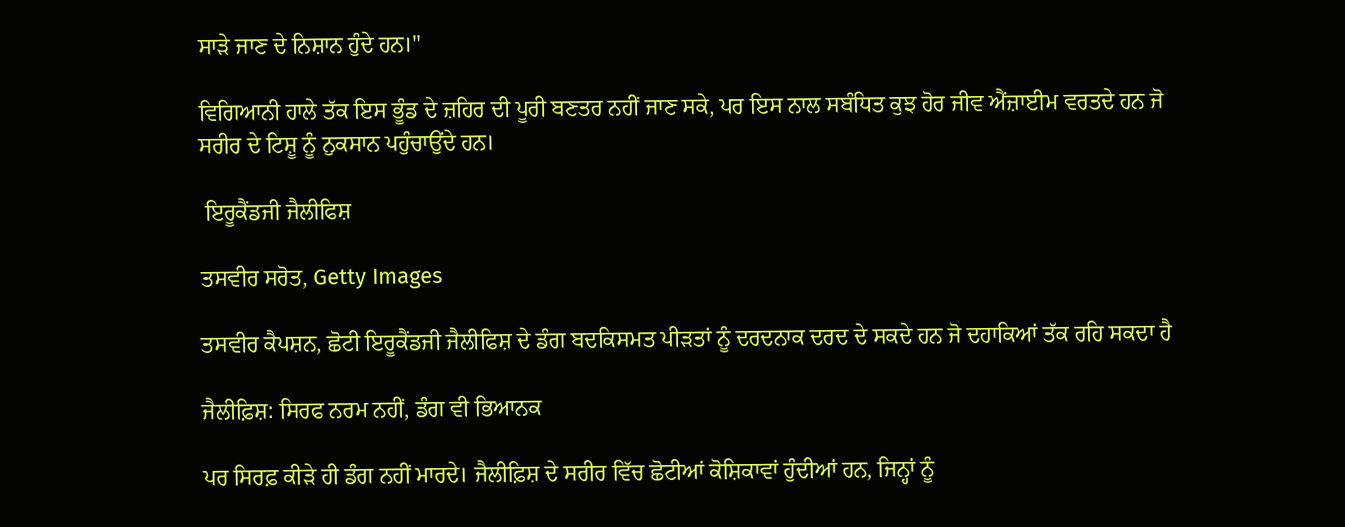ਸਾੜੇ ਜਾਣ ਦੇ ਨਿਸ਼ਾਨ ਹੁੰਦੇ ਹਨ।"

ਵਿਗਿਆਨੀ ਹਾਲੇ ਤੱਕ ਇਸ ਭੂੰਡ ਦੇ ਜ਼ਹਿਰ ਦੀ ਪੂਰੀ ਬਣਤਰ ਨਹੀਂ ਜਾਣ ਸਕੇ, ਪਰ ਇਸ ਨਾਲ ਸਬੰਧਿਤ ਕੁਝ ਹੋਰ ਜੀਵ ਐਂਜ਼ਾਈਮ ਵਰਤਦੇ ਹਨ ਜੋ ਸਰੀਰ ਦੇ ਟਿਸ਼ੂ ਨੂੰ ਨੁਕਸਾਨ ਪਹੁੰਚਾਉਂਦੇ ਹਨ।

 ਇਰੂਕੈਂਡਜੀ ਜੈਲੀਫਿਸ਼

ਤਸਵੀਰ ਸਰੋਤ, Getty Images

ਤਸਵੀਰ ਕੈਪਸ਼ਨ, ਛੋਟੀ ਇਰੂਕੈਂਡਜੀ ਜੈਲੀਫਿਸ਼ ਦੇ ਡੰਗ ਬਦਕਿਸਮਤ ਪੀੜਤਾਂ ਨੂੰ ਦਰਦਨਾਕ ਦਰਦ ਦੇ ਸਕਦੇ ਹਨ ਜੋ ਦਹਾਕਿਆਂ ਤੱਕ ਰਹਿ ਸਕਦਾ ਹੈ

ਜੈਲੀਫ਼ਿਸ਼: ਸਿਰਫ ਨਰਮ ਨਹੀਂ, ਡੰਗ ਵੀ ਭਿਆਨਕ

ਪਰ ਸਿਰਫ਼ ਕੀੜੇ ਹੀ ਡੰਗ ਨਹੀਂ ਮਾਰਦੇ। ਜੈਲੀਫ਼ਿਸ਼ ਦੇ ਸਰੀਰ ਵਿੱਚ ਛੋਟੀਆਂ ਕੋਸ਼ਿਕਾਵਾਂ ਹੁੰਦੀਆਂ ਹਨ, ਜਿਨ੍ਹਾਂ ਨੂੰ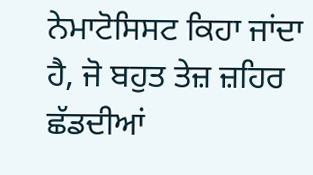ਨੇਮਾਟੋਸਿਸਟ ਕਿਹਾ ਜਾਂਦਾ ਹੈ, ਜੋ ਬਹੁਤ ਤੇਜ਼ ਜ਼ਹਿਰ ਛੱਡਦੀਆਂ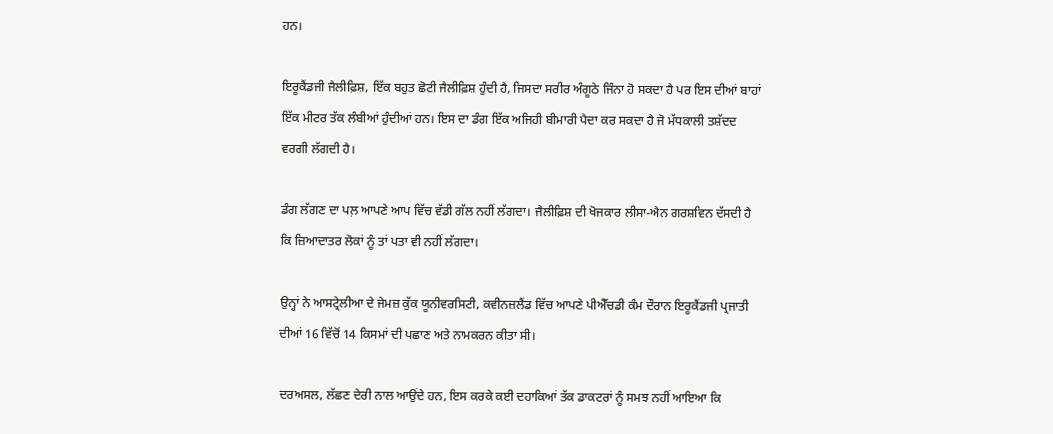ਹਨ।

ਇਰੂਕੈਂਡਜੀ ਜੈਲੀਫ਼ਿਸ਼, ਇੱਕ ਬਹੁਤ ਛੋਟੀ ਜੈਲੀਫ਼ਿਸ਼ ਹੁੰਦੀ ਹੈ, ਜਿਸਦਾ ਸਰੀਰ ਅੰਗੂਠੇ ਜਿੰਨਾ ਹੋ ਸਕਦਾ ਹੈ ਪਰ ਇਸ ਦੀਆਂ ਬਾਹਾਂ ਇੱਕ ਮੀਟਰ ਤੱਕ ਲੰਬੀਆਂ ਹੁੰਦੀਆਂ ਹਨ। ਇਸ ਦਾ ਡੰਗ ਇੱਕ ਅਜਿਹੀ ਬੀਮਾਰੀ ਪੈਦਾ ਕਰ ਸਕਦਾ ਹੈ ਜੋ ਮੱਧਕਾਲੀ ਤਸ਼ੱਦਦ ਵਰਗੀ ਲੱਗਦੀ ਹੈ।

ਡੰਗ ਲੱਗਣ ਦਾ ਪਲ਼ ਆਪਣੇ ਆਪ ਵਿੱਚ ਵੱਡੀ ਗੱਲ ਨਹੀਂ ਲੱਗਦਾ। ਜੈਲੀਫ਼ਿਸ਼ ਦੀ ਖੋਜਕਾਰ ਲੀਸਾ-ਐਨ ਗਰਸ਼ਵਿਨ ਦੱਸਦੀ ਹੈ ਕਿ ਜ਼ਿਆਦਾਤਰ ਲੋਕਾਂ ਨੂੰ ਤਾਂ ਪਤਾ ਵੀ ਨਹੀਂ ਲੱਗਦਾ।

ਉਨ੍ਹਾਂ ਨੇ ਆਸਟ੍ਰੇਲੀਆ ਦੇ ਜੇਮਜ਼ ਕੁੱਕ ਯੂਨੀਵਰਸਿਟੀ, ਕਵੀਨਜ਼ਲੈਂਡ ਵਿੱਚ ਆਪਣੇ ਪੀਐੱਚਡੀ ਕੰਮ ਦੌਰਾਨ ਇਰੂਕੈਂਡਜੀ ਪ੍ਰਜਾਤੀ ਦੀਆਂ 16 ਵਿੱਚੋਂ 14 ਕਿਸਮਾਂ ਦੀ ਪਛਾਣ ਅਤੇ ਨਾਮਕਰਨ ਕੀਤਾ ਸੀ।

ਦਰਅਸਲ, ਲੱਛਣ ਦੇਰੀ ਨਾਲ ਆਉਂਦੇ ਹਨ, ਇਸ ਕਰਕੇ ਕਈ ਦਹਾਕਿਆਂ ਤੱਕ ਡਾਕਟਰਾਂ ਨੂੰ ਸਮਝ ਨਹੀਂ ਆਇਆ ਕਿ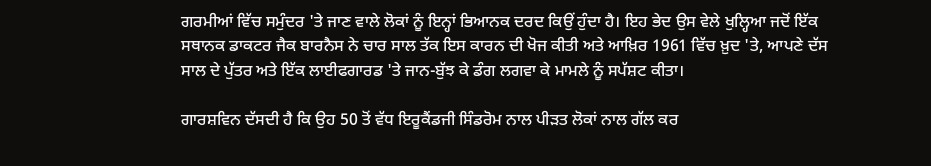ਗਰਮੀਆਂ ਵਿੱਚ ਸਮੁੰਦਰ 'ਤੇ ਜਾਣ ਵਾਲੇ ਲੋਕਾਂ ਨੂੰ ਇਨ੍ਹਾਂ ਭਿਆਨਕ ਦਰਦ ਕਿਉਂ ਹੁੰਦਾ ਹੈ। ਇਹ ਭੇਦ ਉਸ ਵੇਲੇ ਖੁਲ੍ਹਿਆ ਜਦੋਂ ਇੱਕ ਸਥਾਨਕ ਡਾਕਟਰ ਜੈਕ ਬਾਰਨੈਸ ਨੇ ਚਾਰ ਸਾਲ ਤੱਕ ਇਸ ਕਾਰਨ ਦੀ ਖੋਜ ਕੀਤੀ ਅਤੇ ਆਖ਼ਿਰ 1961 ਵਿੱਚ ਖ਼ੁਦ 'ਤੇ, ਆਪਣੇ ਦੱਸ ਸਾਲ ਦੇ ਪੁੱਤਰ ਅਤੇ ਇੱਕ ਲਾਈਫਗਾਰਡ 'ਤੇ ਜਾਨ-ਬੁੱਝ ਕੇ ਡੰਗ ਲਗਵਾ ਕੇ ਮਾਮਲੇ ਨੂੰ ਸਪੱਸ਼ਟ ਕੀਤਾ।

ਗਾਰਸ਼ਵਿਨ ਦੱਸਦੀ ਹੈ ਕਿ ਉਹ 50 ਤੋਂ ਵੱਧ ਇਰੂਕੈਂਡਜੀ ਸਿੰਡਰੋਮ ਨਾਲ ਪੀੜਤ ਲੋਕਾਂ ਨਾਲ ਗੱਲ ਕਰ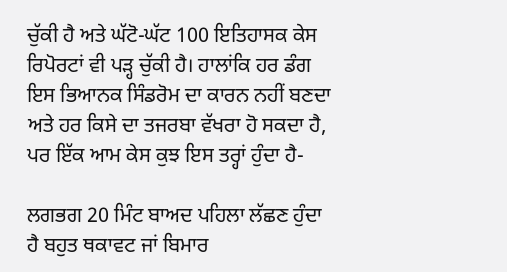ਚੁੱਕੀ ਹੈ ਅਤੇ ਘੱਟੋ-ਘੱਟ 100 ਇਤਿਹਾਸਕ ਕੇਸ ਰਿਪੋਰਟਾਂ ਵੀ ਪੜ੍ਹ ਚੁੱਕੀ ਹੈ। ਹਾਲਾਂਕਿ ਹਰ ਡੰਗ ਇਸ ਭਿਆਨਕ ਸਿੰਡਰੋਮ ਦਾ ਕਾਰਨ ਨਹੀਂ ਬਣਦਾ ਅਤੇ ਹਰ ਕਿਸੇ ਦਾ ਤਜਰਬਾ ਵੱਖਰਾ ਹੋ ਸਕਦਾ ਹੈ, ਪਰ ਇੱਕ ਆਮ ਕੇਸ ਕੁਝ ਇਸ ਤਰ੍ਹਾਂ ਹੁੰਦਾ ਹੈ-

ਲਗਭਗ 20 ਮਿੰਟ ਬਾਅਦ ਪਹਿਲਾ ਲੱਛਣ ਹੁੰਦਾ ਹੈ ਬਹੁਤ ਥਕਾਵਟ ਜਾਂ ਬਿਮਾਰ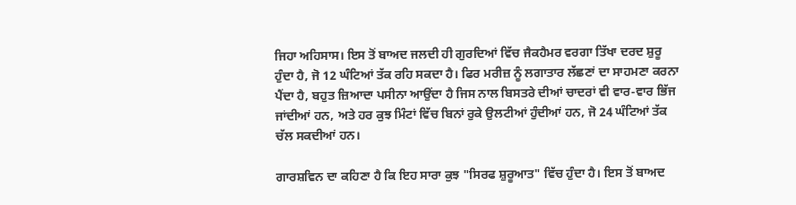ਜਿਹਾ ਅਹਿਸਾਸ। ਇਸ ਤੋਂ ਬਾਅਦ ਜਲਦੀ ਹੀ ਗੁਰਦਿਆਂ ਵਿੱਚ ਜੈਕਹੈਮਰ ਵਰਗਾ ਤਿੱਖਾ ਦਰਦ ਸ਼ੁਰੂ ਹੁੰਦਾ ਹੈ, ਜੋ 12 ਘੰਟਿਆਂ ਤੱਕ ਰਹਿ ਸਕਦਾ ਹੈ। ਫਿਰ ਮਰੀਜ਼ ਨੂੰ ਲਗਾਤਾਰ ਲੱਛਣਾਂ ਦਾ ਸਾਹਮਣਾ ਕਰਨਾ ਪੈਂਦਾ ਹੈ, ਬਹੁਤ ਜ਼ਿਆਦਾ ਪਸੀਨਾ ਆਉਂਦਾ ਹੈ ਜਿਸ ਨਾਲ ਬਿਸਤਰੇ ਦੀਆਂ ਚਾਦਰਾਂ ਵੀ ਵਾਰ-ਵਾਰ ਭਿੱਜ ਜਾਂਦੀਆਂ ਹਨ, ਅਤੇ ਹਰ ਕੁਝ ਮਿੰਟਾਂ ਵਿੱਚ ਬਿਨਾਂ ਰੁਕੇ ਉਲਟੀਆਂ ਹੁੰਦੀਆਂ ਹਨ, ਜੋ 24 ਘੰਟਿਆਂ ਤੱਕ ਚੱਲ ਸਕਦੀਆਂ ਹਨ।

ਗਾਰਸ਼ਵਿਨ ਦਾ ਕਹਿਣਾ ਹੈ ਕਿ ਇਹ ਸਾਰਾ ਕੁਝ "ਸਿਰਫ ਸ਼ੁਰੂਆਤ" ਵਿੱਚ ਹੁੰਦਾ ਹੈ। ਇਸ ਤੋਂ ਬਾਅਦ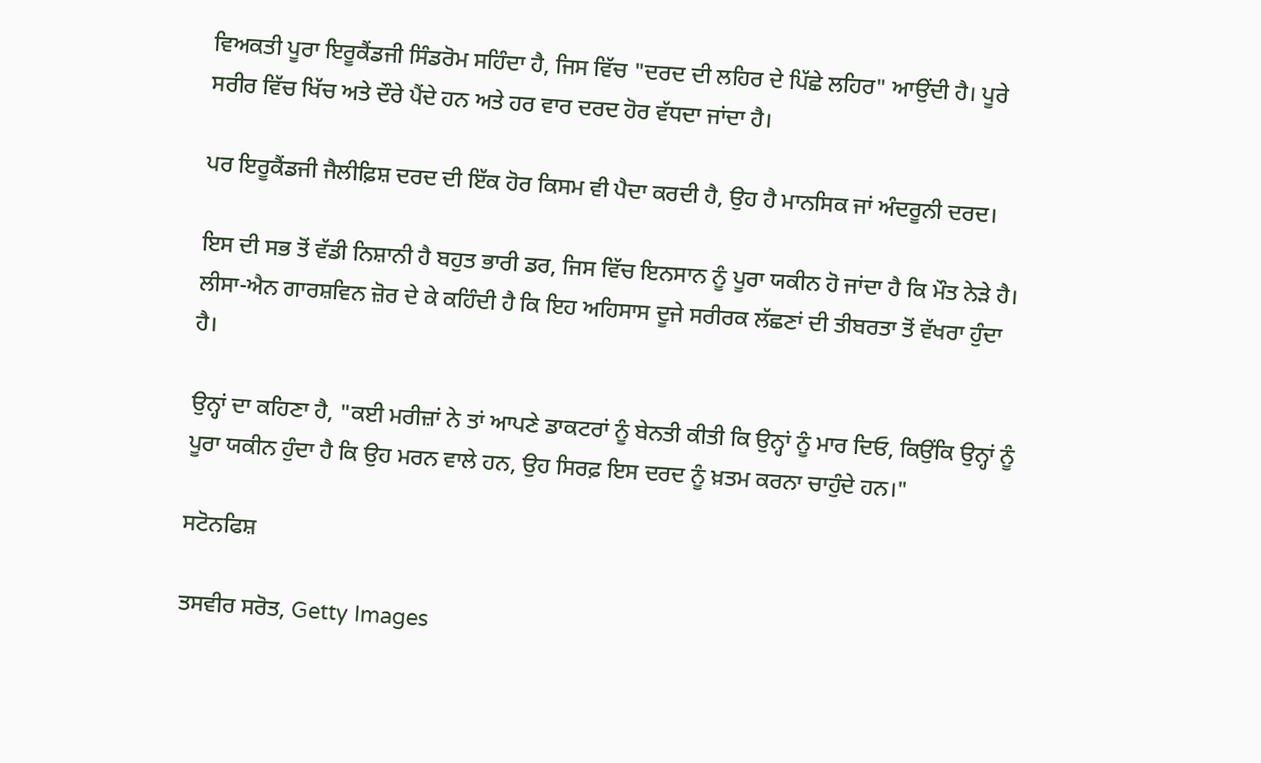ਵਿਅਕਤੀ ਪੂਰਾ ਇਰੂਕੈਂਡਜੀ ਸਿੰਡਰੋਮ ਸਹਿੰਦਾ ਹੈ, ਜਿਸ ਵਿੱਚ "ਦਰਦ ਦੀ ਲਹਿਰ ਦੇ ਪਿੱਛੇ ਲਹਿਰ" ਆਉਂਦੀ ਹੈ। ਪੂਰੇ ਸਰੀਰ ਵਿੱਚ ਖਿੱਚ ਅਤੇ ਦੌਰੇ ਪੈਂਦੇ ਹਨ ਅਤੇ ਹਰ ਵਾਰ ਦਰਦ ਹੋਰ ਵੱਧਦਾ ਜਾਂਦਾ ਹੈ।

ਪਰ ਇਰੂਕੈਂਡਜੀ ਜੈਲੀਫ਼ਿਸ਼ ਦਰਦ ਦੀ ਇੱਕ ਹੋਰ ਕਿਸਮ ਵੀ ਪੈਦਾ ਕਰਦੀ ਹੈ, ਉਹ ਹੈ ਮਾਨਸਿਕ ਜਾਂ ਅੰਦਰੂਨੀ ਦਰਦ।

ਇਸ ਦੀ ਸਭ ਤੋਂ ਵੱਡੀ ਨਿਸ਼ਾਨੀ ਹੈ ਬਹੁਤ ਭਾਰੀ ਡਰ, ਜਿਸ ਵਿੱਚ ਇਨਸਾਨ ਨੂੰ ਪੂਰਾ ਯਕੀਨ ਹੋ ਜਾਂਦਾ ਹੈ ਕਿ ਮੌਤ ਨੇੜੇ ਹੈ। ਲੀਸਾ-ਐਨ ਗਾਰਸ਼ਵਿਨ ਜ਼ੋਰ ਦੇ ਕੇ ਕਹਿੰਦੀ ਹੈ ਕਿ ਇਹ ਅਹਿਸਾਸ ਦੂਜੇ ਸਰੀਰਕ ਲੱਛਣਾਂ ਦੀ ਤੀਬਰਤਾ ਤੋਂ ਵੱਖਰਾ ਹੁੰਦਾ ਹੈ।

ਉਨ੍ਹਾਂ ਦਾ ਕਹਿਣਾ ਹੈ, "ਕਈ ਮਰੀਜ਼ਾਂ ਨੇ ਤਾਂ ਆਪਣੇ ਡਾਕਟਰਾਂ ਨੂੰ ਬੇਨਤੀ ਕੀਤੀ ਕਿ ਉਨ੍ਹਾਂ ਨੂੰ ਮਾਰ ਦਿਓ, ਕਿਉਂਕਿ ਉਨ੍ਹਾਂ ਨੂੰ ਪੂਰਾ ਯਕੀਨ ਹੁੰਦਾ ਹੈ ਕਿ ਉਹ ਮਰਨ ਵਾਲੇ ਹਨ, ਉਹ ਸਿਰਫ਼ ਇਸ ਦਰਦ ਨੂੰ ਖ਼ਤਮ ਕਰਨਾ ਚਾਹੁੰਦੇ ਹਨ।"

ਸਟੋਨਫਿਸ਼

ਤਸਵੀਰ ਸਰੋਤ, Getty Images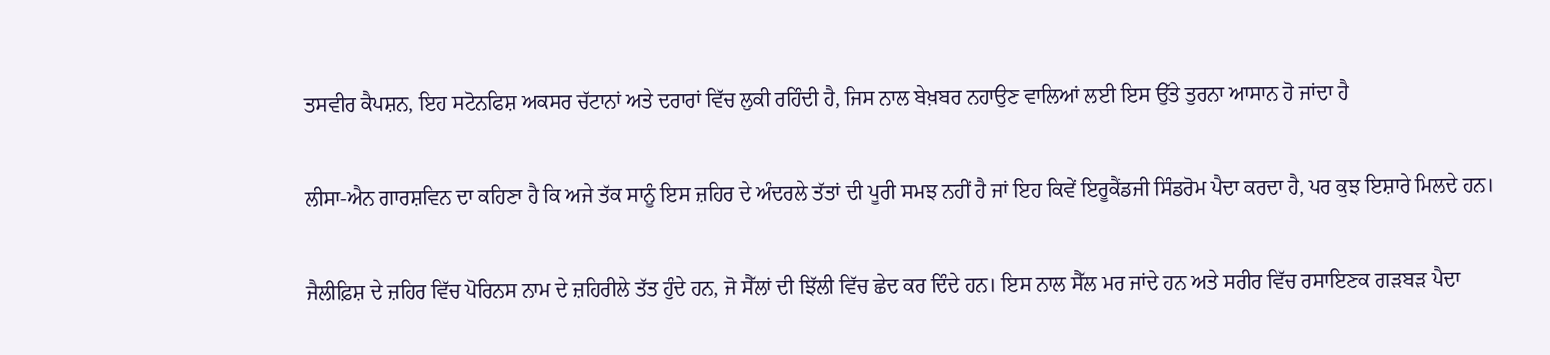ਤਸਵੀਰ ਕੈਪਸ਼ਨ, ਇਹ ਸਟੋਨਫਿਸ਼ ਅਕਸਰ ਚੱਟਾਨਾਂ ਅਤੇ ਦਰਾਰਾਂ ਵਿੱਚ ਲੁਕੀ ਰਹਿੰਦੀ ਹੈ, ਜਿਸ ਨਾਲ ਬੇਖ਼ਬਰ ਨਹਾਉਣ ਵਾਲਿਆਂ ਲਈ ਇਸ ਉੱਤੇ ਤੁਰਨਾ ਆਸਾਨ ਹੋ ਜਾਂਦਾ ਹੈ

ਲੀਸਾ-ਐਨ ਗਾਰਸ਼ਵਿਨ ਦਾ ਕਹਿਣਾ ਹੈ ਕਿ ਅਜੇ ਤੱਕ ਸਾਨੂੰ ਇਸ ਜ਼ਹਿਰ ਦੇ ਅੰਦਰਲੇ ਤੱਤਾਂ ਦੀ ਪੂਰੀ ਸਮਝ ਨਹੀਂ ਹੈ ਜਾਂ ਇਹ ਕਿਵੇਂ ਇਰੂਕੈਂਡਜੀ ਸਿੰਡਰੋਮ ਪੈਦਾ ਕਰਦਾ ਹੈ, ਪਰ ਕੁਝ ਇਸ਼ਾਰੇ ਮਿਲਦੇ ਹਨ।

ਜੈਲੀਫ਼ਿਸ਼ ਦੇ ਜ਼ਹਿਰ ਵਿੱਚ ਪੋਰਿਨਸ ਨਾਮ ਦੇ ਜ਼ਹਿਰੀਲੇ ਤੱਤ ਹੁੰਦੇ ਹਨ, ਜੋ ਸੈੱਲਾਂ ਦੀ ਝਿੱਲੀ ਵਿੱਚ ਛੇਦ ਕਰ ਦਿੰਦੇ ਹਨ। ਇਸ ਨਾਲ ਸੈੱਲ ਮਰ ਜਾਂਦੇ ਹਨ ਅਤੇ ਸਰੀਰ ਵਿੱਚ ਰਸਾਇਣਕ ਗੜਬੜ ਪੈਦਾ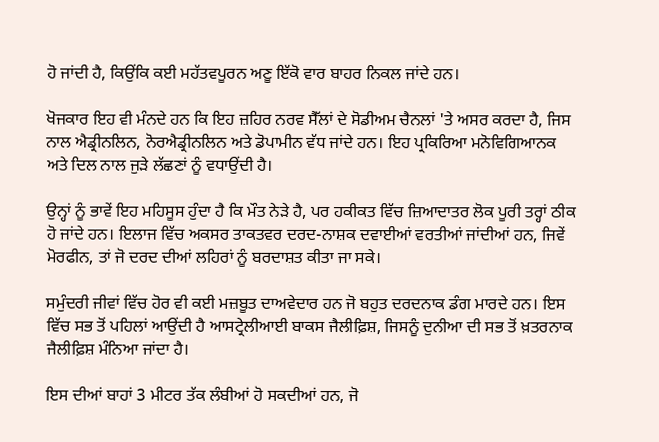ਹੋ ਜਾਂਦੀ ਹੈ, ਕਿਉਂਕਿ ਕਈ ਮਹੱਤਵਪੂਰਨ ਅਣੂ ਇੱਕੋ ਵਾਰ ਬਾਹਰ ਨਿਕਲ ਜਾਂਦੇ ਹਨ।

ਖੋਜਕਾਰ ਇਹ ਵੀ ਮੰਨਦੇ ਹਨ ਕਿ ਇਹ ਜ਼ਹਿਰ ਨਰਵ ਸੈੱਲਾਂ ਦੇ ਸੋਡੀਅਮ ਚੈਨਲਾਂ 'ਤੇ ਅਸਰ ਕਰਦਾ ਹੈ, ਜਿਸ ਨਾਲ ਐਡ੍ਰੀਨਲਿਨ, ਨੋਰਐਡ੍ਰੀਨਲਿਨ ਅਤੇ ਡੋਪਾਮੀਨ ਵੱਧ ਜਾਂਦੇ ਹਨ। ਇਹ ਪ੍ਰਕਿਰਿਆ ਮਨੋਵਿਗਿਆਨਕ ਅਤੇ ਦਿਲ ਨਾਲ ਜੁੜੇ ਲੱਛਣਾਂ ਨੂੰ ਵਧਾਉਂਦੀ ਹੈ।

ਉਨ੍ਹਾਂ ਨੂੰ ਭਾਵੇਂ ਇਹ ਮਹਿਸੂਸ ਹੁੰਦਾ ਹੈ ਕਿ ਮੌਤ ਨੇੜੇ ਹੈ, ਪਰ ਹਕੀਕਤ ਵਿੱਚ ਜ਼ਿਆਦਾਤਰ ਲੋਕ ਪੂਰੀ ਤਰ੍ਹਾਂ ਠੀਕ ਹੋ ਜਾਂਦੇ ਹਨ। ਇਲਾਜ ਵਿੱਚ ਅਕਸਰ ਤਾਕਤਵਰ ਦਰਦ-ਨਾਸ਼ਕ ਦਵਾਈਆਂ ਵਰਤੀਆਂ ਜਾਂਦੀਆਂ ਹਨ, ਜਿਵੇਂ ਮੋਰਫੀਨ, ਤਾਂ ਜੋ ਦਰਦ ਦੀਆਂ ਲਹਿਰਾਂ ਨੂੰ ਬਰਦਾਸ਼ਤ ਕੀਤਾ ਜਾ ਸਕੇ।

ਸਮੁੰਦਰੀ ਜੀਵਾਂ ਵਿੱਚ ਹੋਰ ਵੀ ਕਈ ਮਜ਼ਬੂਤ ਦਾਅਵੇਦਾਰ ਹਨ ਜੋ ਬਹੁਤ ਦਰਦਨਾਕ ਡੰਗ ਮਾਰਦੇ ਹਨ। ਇਸ ਵਿੱਚ ਸਭ ਤੋਂ ਪਹਿਲਾਂ ਆਉਂਦੀ ਹੈ ਆਸਟ੍ਰੇਲੀਆਈ ਬਾਕਸ ਜੈਲੀਫ਼ਿਸ਼, ਜਿਸਨੂੰ ਦੁਨੀਆ ਦੀ ਸਭ ਤੋਂ ਖ਼ਤਰਨਾਕ ਜੈਲੀਫ਼ਿਸ਼ ਮੰਨਿਆ ਜਾਂਦਾ ਹੈ।

ਇਸ ਦੀਆਂ ਬਾਹਾਂ 3 ਮੀਟਰ ਤੱਕ ਲੰਬੀਆਂ ਹੋ ਸਕਦੀਆਂ ਹਨ, ਜੋ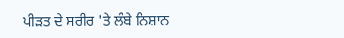ਪੀੜਤ ਦੇ ਸਰੀਰ 'ਤੇ ਲੰਬੇ ਨਿਸ਼ਾਨ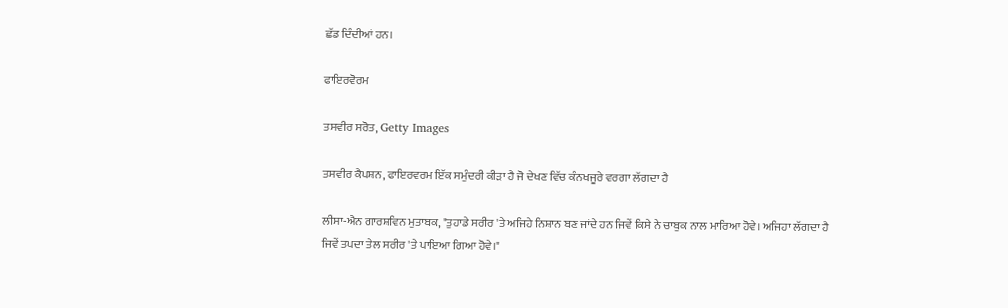ਛੱਡ ਦਿੰਦੀਆਂ ਹਨ।

ਫਾਇਰਵੋਰਮ

ਤਸਵੀਰ ਸਰੋਤ, Getty Images

ਤਸਵੀਰ ਕੈਪਸ਼ਨ, ਫਾਇਰਵਰਮ ਇੱਕ ਸਮੁੰਦਰੀ ਕੀੜਾ ਹੈ ਜੋ ਦੇਖਣ ਵਿੱਚ ਕੰਨਖਜੂਰੇ ਵਰਗਾ ਲੱਗਦਾ ਹੈ

ਲੀਸਾ-ਐਨ ਗਾਰਸ਼ਵਿਨ ਮੁਤਾਬਕ, "ਤੁਹਾਡੇ ਸਰੀਰ 'ਤੇ ਅਜਿਹੇ ਨਿਸ਼ਾਨ ਬਣ ਜਾਂਦੇ ਹਨ ਜਿਵੇਂ ਕਿਸੇ ਨੇ ਚਾਬੁਕ ਨਾਲ ਮਾਰਿਆ ਹੋਵੇ। ਅਜਿਹਾ ਲੱਗਦਾ ਹੈ ਜਿਵੇਂ ਤਪਦਾ ਤੇਲ ਸਰੀਰ 'ਤੇ ਪਾਇਆ ਗਿਆ ਹੋਵੇ।"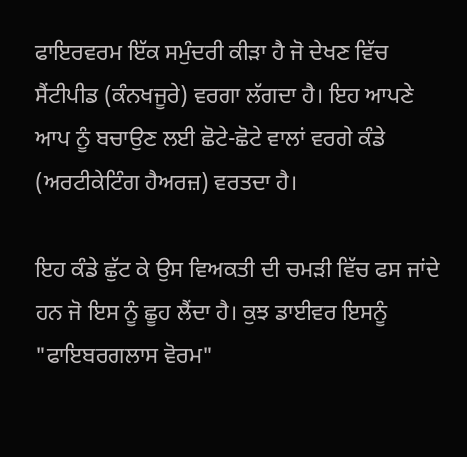ਫਾਇਰਵਰਮ ਇੱਕ ਸਮੁੰਦਰੀ ਕੀੜਾ ਹੈ ਜੋ ਦੇਖਣ ਵਿੱਚ ਸੈਂਟੀਪੀਡ (ਕੰਨਖਜੂਰੇ) ਵਰਗਾ ਲੱਗਦਾ ਹੈ। ਇਹ ਆਪਣੇ ਆਪ ਨੂੰ ਬਚਾਉਣ ਲਈ ਛੋਟੇ-ਛੋਟੇ ਵਾਲਾਂ ਵਰਗੇ ਕੰਡੇ (ਅਰਟੀਕੇਟਿੰਗ ਹੈਅਰਜ਼) ਵਰਤਦਾ ਹੈ।

ਇਹ ਕੰਡੇ ਛੁੱਟ ਕੇ ਉਸ ਵਿਅਕਤੀ ਦੀ ਚਮੜੀ ਵਿੱਚ ਫਸ ਜਾਂਦੇ ਹਨ ਜੋ ਇਸ ਨੂੰ ਛੂਹ ਲੈਂਦਾ ਹੈ। ਕੁਝ ਡਾਈਵਰ ਇਸਨੂੰ "ਫਾਇਬਰਗਲਾਸ ਵੋਰਮ"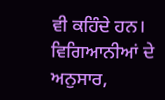ਵੀ ਕਹਿੰਦੇ ਹਨ। ਵਿਗਿਆਨੀਆਂ ਦੇ ਅਨੁਸਾਰ,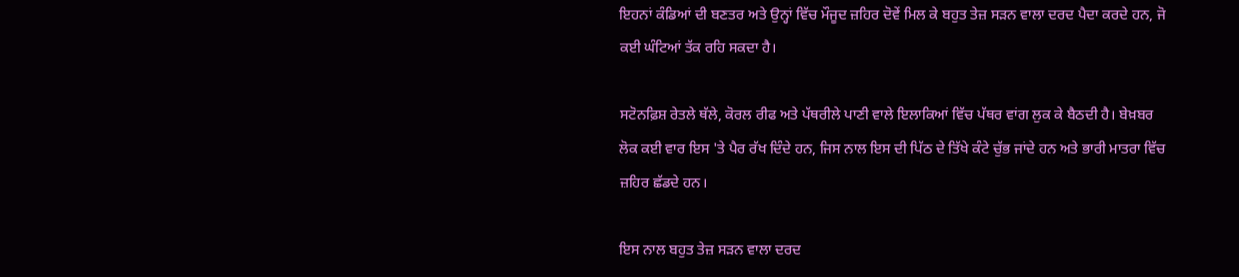ਇਹਨਾਂ ਕੰਡਿਆਂ ਦੀ ਬਣਤਰ ਅਤੇ ਉਨ੍ਹਾਂ ਵਿੱਚ ਮੌਜੂਦ ਜ਼ਹਿਰ ਦੋਵੇਂ ਮਿਲ ਕੇ ਬਹੁਤ ਤੇਜ਼ ਸੜਨ ਵਾਲਾ ਦਰਦ ਪੈਦਾ ਕਰਦੇ ਹਨ, ਜੋ ਕਈ ਘੰਟਿਆਂ ਤੱਕ ਰਹਿ ਸਕਦਾ ਹੈ।

ਸਟੋਨਫ਼ਿਸ਼ ਰੇਤਲੇ ਥੱਲੇ, ਕੋਰਲ ਰੀਫ ਅਤੇ ਪੱਥਰੀਲੇ ਪਾਣੀ ਵਾਲੇ ਇਲਾਕਿਆਂ ਵਿੱਚ ਪੱਥਰ ਵਾਂਗ ਲੁਕ ਕੇ ਬੈਠਦੀ ਹੈ। ਬੇਖ਼ਬਰ ਲੋਕ ਕਈ ਵਾਰ ਇਸ 'ਤੇ ਪੈਰ ਰੱਖ ਦਿੰਦੇ ਹਨ, ਜਿਸ ਨਾਲ ਇਸ ਦੀ ਪਿੱਠ ਦੇ ਤਿੱਖੇ ਕੰਟੇ ਚੁੱਭ ਜਾਂਦੇ ਹਨ ਅਤੇ ਭਾਰੀ ਮਾਤਰਾ ਵਿੱਚ ਜ਼ਹਿਰ ਛੱਡਦੇ ਹਨ।

ਇਸ ਨਾਲ ਬਹੁਤ ਤੇਜ਼ ਸੜਨ ਵਾਲਾ ਦਰਦ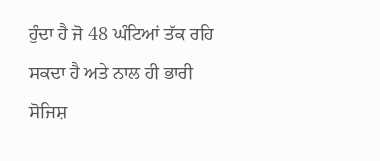ਹੁੰਦਾ ਹੈ ਜੋ 48 ਘੰਟਿਆਂ ਤੱਕ ਰਹਿ ਸਕਦਾ ਹੈ ਅਤੇ ਨਾਲ ਹੀ ਭਾਰੀ ਸੋਜਿਸ਼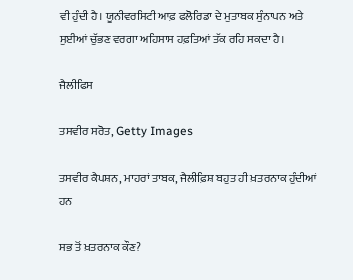ਵੀ ਹੁੰਦੀ ਹੈ। ਯੂਨੀਵਰਸਿਟੀ ਆਫ਼ ਫਲੋਰਿਡਾ ਦੇ ਮੁਤਾਬਕ ਸੁੰਨਾਪਨ ਅਤੇ ਸੁਈਆਂ ਚੁੱਭਣ ਵਰਗਾ ਅਹਿਸਾਸ ਹਫ਼ਤਿਆਂ ਤੱਕ ਰਹਿ ਸਕਦਾ ਹੈ।

ਜੈਲੀਫਿਸ

ਤਸਵੀਰ ਸਰੋਤ, Getty Images

ਤਸਵੀਰ ਕੈਪਸ਼ਨ, ਮਾਹਰਾਂ ਤਾਬਕ, ਜੈਲੀਫ਼ਿਸ਼ ਬਹੁਤ ਹੀ ਖ਼ਤਰਨਾਕ ਹੁੰਦੀਆਂ ਹਨ

ਸਭ ਤੋਂ ਖ਼ਤਰਨਾਕ ਕੌਣ?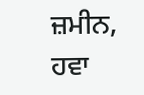ਜ਼ਮੀਨ, ਹਵਾ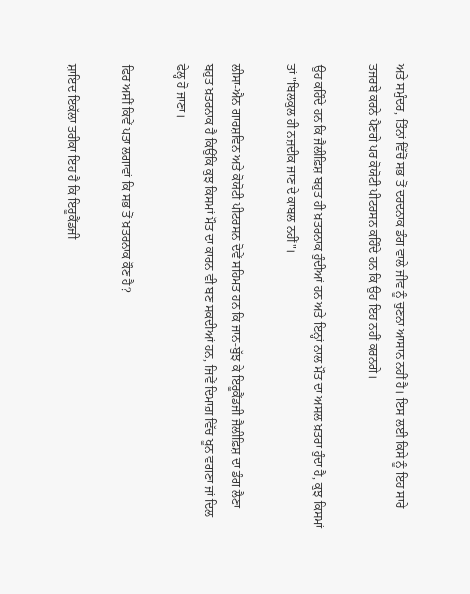ਅਤੇ ਸਮੁੰਦਰ, ਤਿੰਨਾਂ ਵਿੱਚੋਂ ਸਭ ਤੋਂ ਦਰਦਨਾਕ ਡੰਗ ਵਾਲੇ ਜੀਵ ਨੂੰ ਚੁਣਨਾ ਆਸਾਨ ਨਹੀਂ ਹੈ। ਇਸ ਲਈ ਕਿਸੇ ਨੂੰ ਇਹ ਸਾਰੇ ਤਜਰਬੇ ਕਰਨੇ ਪੈਣਗੇ ਪਰ ਕੋਯੋਟੀ ਪੀਟਰਸਨ ਕਹਿੰਦੇ ਹਨ ਕਿ ਉਹ ਇਹ ਨਹੀਂ ਕਰਨਗੇ।

ਉਹ ਕਹਿੰਦੇ ਹਨ ਕਿ ਜੈਲੀਫ਼ਿਸ਼ ਬਹੁਤ ਹੀ ਖ਼ਤਰਨਾਕ ਹੁੰਦੀਆਂ ਹਨ ਅਤੇ ਇਨ੍ਹਾਂ ਨਾਲ ਮੌਤ ਦਾ ਅਸਲ ਖ਼ਤਰਾ ਹੁੰਦਾ ਹੈ, ਕੁਝ ਕਿਸਮਾਂ ਤਾਂ "ਬਿਲਕੁਲ ਹੀ ਨਜ਼ਦੀਕ ਜਾਣ ਦੇ ਕਾਬਲ ਨਹੀਂ"।

ਲੀਸਾ-ਐਨ ਗਾਰਸ਼ਵਿਨ ਅਤੇ ਕੋਯੋਟੀ ਪੀਟਰਸਨ ਦੋਵੇਂ ਸਹਿਮਤ ਹਨ ਕਿ ਜਾਨ-ਬੁੱਝ ਕੇ ਇਰੂਕੈਂਡਜੀ ਜੈਲੀਫ਼ਿਸ਼ ਦਾ ਡੰਗ ਲੈਣਾ ਬਹੁਤ ਖ਼ਤਰਨਾਕ ਹੈ ਕਿਉਂਕਿ ਕੁਝ ਕਿਸਮਾਂ ਮੌਤ ਦਾ ਕਾਰਨ ਵੀ ਬਣ ਸਕਦੀਆਂ ਹਨ, ਜਿਵੇਂ ਦਿਮਾਗ਼ ਵਿੱਚ ਖੂਨ ਵਗਣਾ ਜਾਂ ਦਿਲ ਫੇਲ੍ਹ ਹੋ ਜਾਣਾ।

ਫਿਰ ਅਸੀਂ ਕਿਵੇਂ ਪਤਾ ਲਗਾਵਾਂ ਕਿ ਸਭ ਤੋਂ ਖ਼ਤਰਨਾਕ ਕੌਣ ਹੈ?

ਸ਼ਾਇਦ ਇਕੱਲਾ ਤਰੀਕਾ ਇਹ ਹੈ ਕਿ ਇਰੂਕੈਂਡਜੀ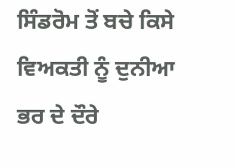ਸਿੰਡਰੋਮ ਤੋਂ ਬਚੇ ਕਿਸੇ ਵਿਅਕਤੀ ਨੂੰ ਦੁਨੀਆ ਭਰ ਦੇ ਦੌਰੇ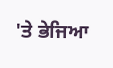'ਤੇ ਭੇਜਿਆ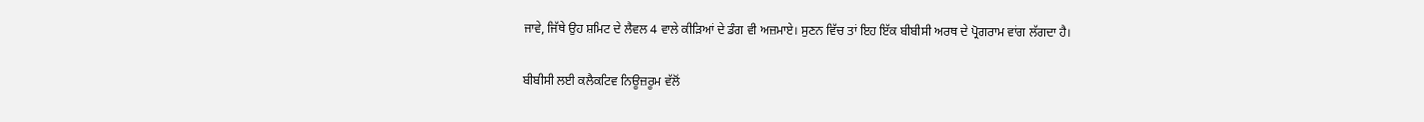ਜਾਵੇ, ਜਿੱਥੇ ਉਹ ਸ਼ਮਿਟ ਦੇ ਲੈਵਲ 4 ਵਾਲੇ ਕੀੜਿਆਂ ਦੇ ਡੰਗ ਵੀ ਅਜ਼ਮਾਏ। ਸੁਣਨ ਵਿੱਚ ਤਾਂ ਇਹ ਇੱਕ ਬੀਬੀਸੀ ਅਰਥ ਦੇ ਪ੍ਰੋਗਰਾਮ ਵਾਂਗ ਲੱਗਦਾ ਹੈ।

ਬੀਬੀਸੀ ਲਈ ਕਲੈਕਟਿਵ ਨਿਊਜ਼ਰੂਮ ਵੱਲੋਂ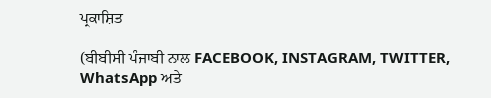ਪ੍ਰਕਾਸ਼ਿਤ

(ਬੀਬੀਸੀ ਪੰਜਾਬੀ ਨਾਲ FACEBOOK, INSTAGRAM, TWITTER, WhatsApp ਅਤੇ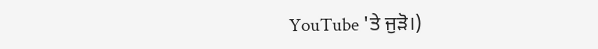YouTube 'ਤੇ ਜੁੜੋ।)